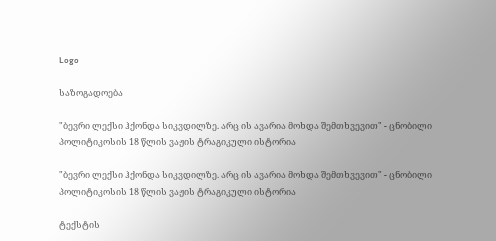Logo

საზოგადოება

"ბევრი ლექსი ჰქონდა სიკვდილზე. არც ის ავარია მოხდა შემთხვევით" - ცნობილი პოლიტიკოსის 18 წლის ვაჟის ტრაგიკული ისტორია

"ბევრი ლექსი ჰქონდა სიკვდილზე. არც ის ავარია მოხდა შემთხვევით" - ცნობილი პოლიტიკოსის 18 წლის ვაჟის ტრაგიკული ისტორია

ტექსტის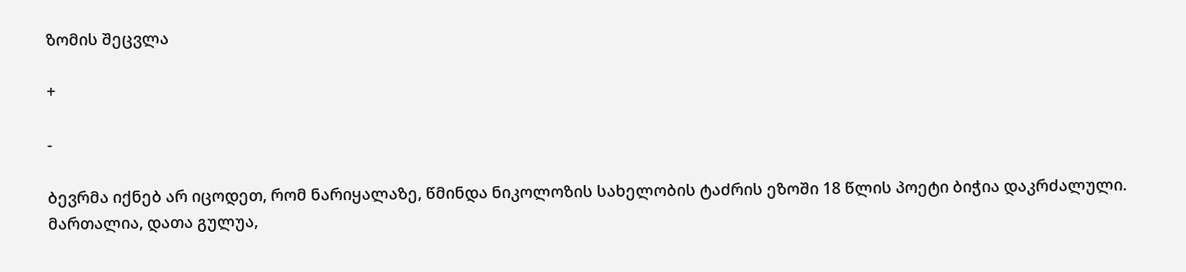ზომის შეცვლა

+

-

ბევრმა იქნებ არ იცოდეთ, რომ ნარიყალაზე, წმინდა ნიკოლოზის სახელობის ტაძრის ეზოში 18 წლის პოეტი ბიჭია დაკრძალული. მართალია, დათა გულუა,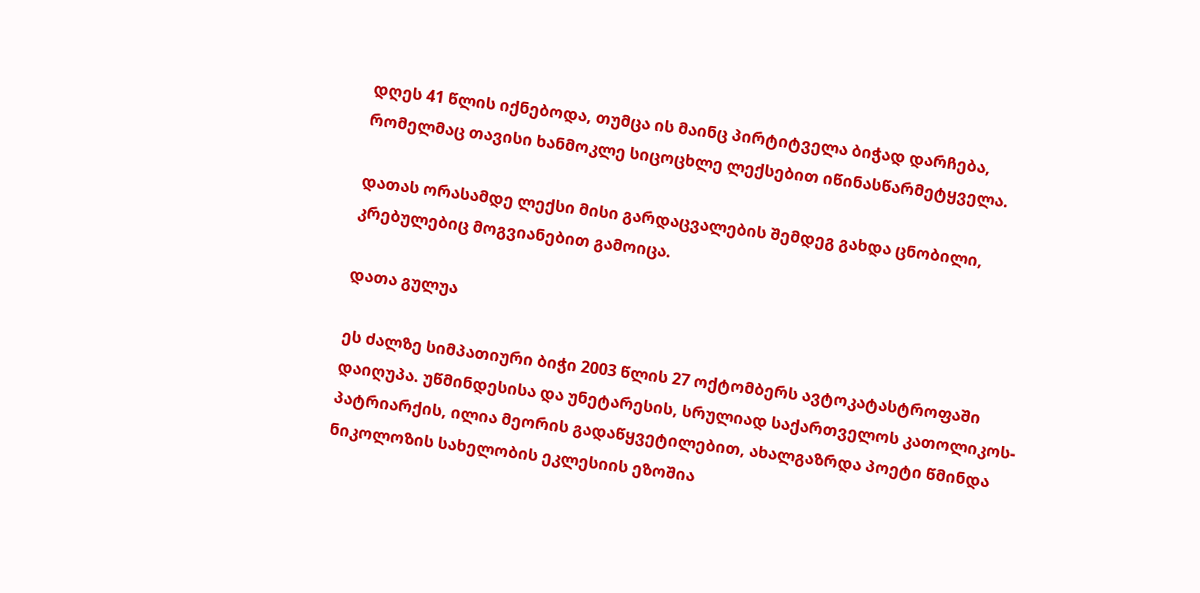დღეს 41 წლის იქნებოდა, თუმცა ის მაინც პირტიტველა ბიჭად დარჩება, რომელმაც თავისი ხანმოკლე სიცოცხლე ლექსებით იწინასწარმეტყველა.

დათას ორასამდე ლექსი მისი გარდაცვალების შემდეგ გახდა ცნობილი, კრებულებიც მოგვიანებით გამოიცა.

დათა გულუა

ეს ძალზე სიმპათიური ბიჭი 2003 წლის 27 ოქტომბერს ავტოკატასტროფაში დაიღუპა. უწმინდესისა და უნეტარესის, სრულიად საქართველოს კათოლიკოს-პატრიარქის, ილია მეორის გადაწყვეტილებით, ახალგაზრდა პოეტი წმინდა ნიკოლოზის სახელობის ეკლესიის ეზოშია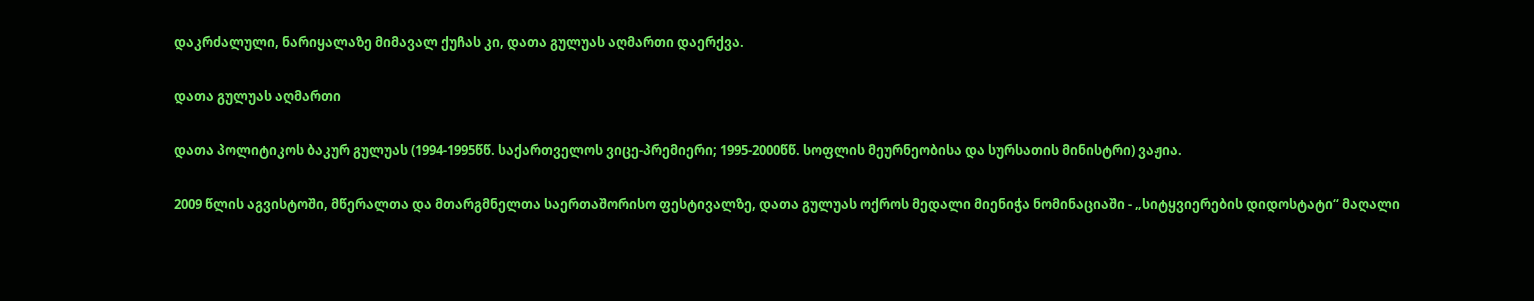დაკრძალული, ნარიყალაზე მიმავალ ქუჩას კი, დათა გულუას აღმართი დაერქვა.

დათა გულუას აღმართი

დათა პოლიტიკოს ბაკურ გულუას (1994-1995წწ. საქართველოს ვიცე-პრემიერი; 1995-2000წწ. სოფლის მეურნეობისა და სურსათის მინისტრი) ვაჟია.

2009 წლის აგვისტოში, მწერალთა და მთარგმნელთა საერთაშორისო ფესტივალზე, დათა გულუას ოქროს მედალი მიენიჭა ნომინაციაში - „სიტყვიერების დიდოსტატი“ მაღალი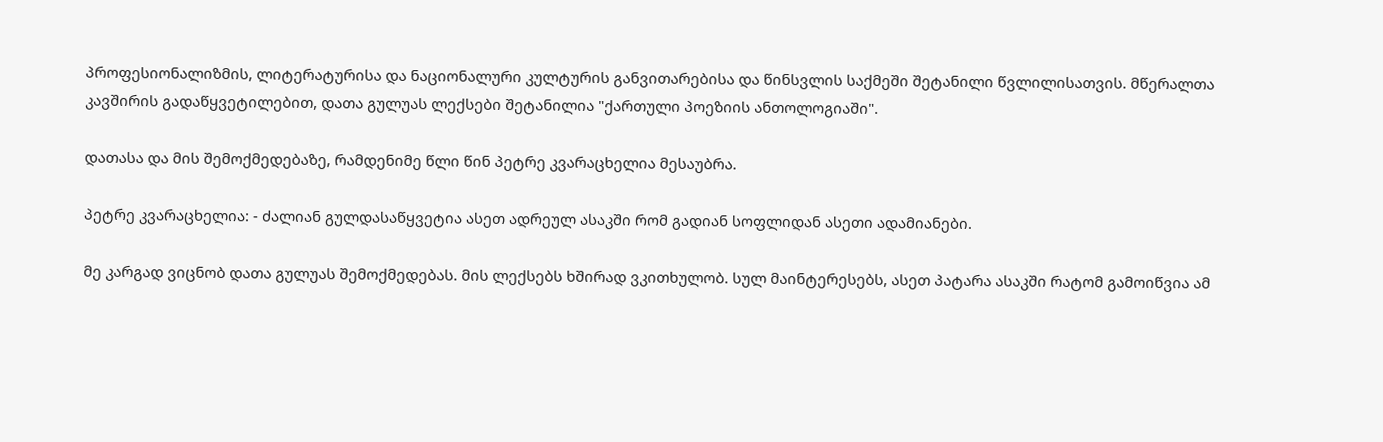პროფესიონალიზმის, ლიტერატურისა და ნაციონალური კულტურის განვითარებისა და წინსვლის საქმეში შეტანილი წვლილისათვის. მწერალთა კავშირის გადაწყვეტილებით, დათა გულუას ლექსები შეტანილია "ქართული პოეზიის ანთოლოგიაში".

დათასა და მის შემოქმედებაზე, რამდენიმე წლი წინ პეტრე კვარაცხელია მესაუბრა.

პეტრე კვარაცხელია: - ძალიან გულდასაწყვეტია ასეთ ადრეულ ასაკში რომ გადიან სოფლიდან ასეთი ადამიანები.

მე კარგად ვიცნობ დათა გულუას შემოქმედებას. მის ლექსებს ხშირად ვკითხულობ. სულ მაინტერესებს, ასეთ პატარა ასაკში რატომ გამოიწვია ამ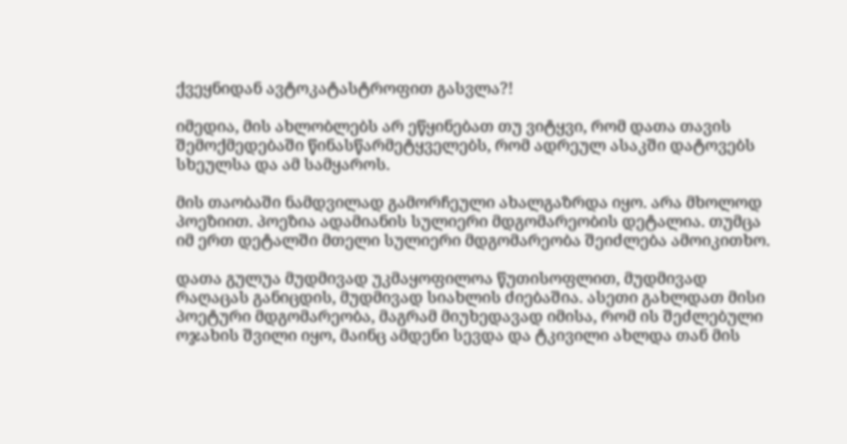ქვეყნიდან ავტოკატასტროფით გასვლა?!

იმედია, მის ახლობლებს არ ეწყინებათ თუ ვიტყვი, რომ დათა თავის შემოქმედებაში წინასწარმეტყველებს, რომ ადრეულ ასაკში დატოვებს სხეულსა და ამ სამყაროს.

მის თაობაში ნამდვილად გამორჩეული ახალგაზრდა იყო. არა მხოლოდ პოეზიით. პოეზია ადამიანის სულიერი მდგომარეობის დეტალია. თუმცა იმ ერთ დეტალში მთელი სულიერი მდგომარეობა შეიძლება ამოიკითხო.

დათა გულუა მუდმივად უკმაყოფილოა წუთისოფლით, მუდმივად რაღაცას განიცდის, მუდმივად სიახლის ძიებაშია. ასეთი გახლდათ მისი პოეტური მდგომარეობა, მაგრამ მიუხედავად იმისა, რომ ის შეძლებული ოჯახის შვილი იყო, მაინც ამდენი სევდა და ტკივილი ახლდა თან მის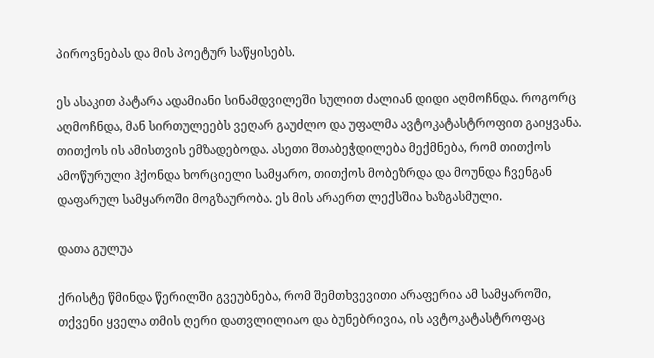პიროვნებას და მის პოეტურ საწყისებს.

ეს ასაკით პატარა ადამიანი სინამდვილეში სულით ძალიან დიდი აღმოჩნდა. როგორც აღმოჩნდა, მან სირთულეებს ვეღარ გაუძლო და უფალმა ავტოკატასტროფით გაიყვანა. თითქოს ის ამისთვის ემზადებოდა. ასეთი შთაბეჭდილება მექმნება, რომ თითქოს ამოწურული ჰქონდა ხორციელი სამყარო, თითქოს მობეზრდა და მოუნდა ჩვენგან დაფარულ სამყაროში მოგზაურობა. ეს მის არაერთ ლექსშია ხაზგასმული.

დათა გულუა

ქრისტე წმინდა წერილში გვეუბნება, რომ შემთხვევითი არაფერია ამ სამყაროში, თქვენი ყველა თმის ღერი დათვლილიაო და ბუნებრივია, ის ავტოკატასტროფაც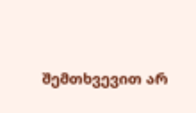შემთხვევით არ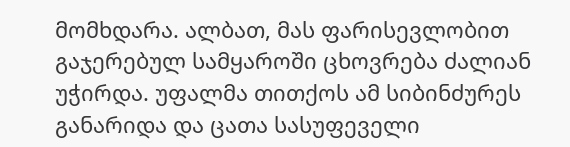მომხდარა. ალბათ, მას ფარისევლობით გაჯერებულ სამყაროში ცხოვრება ძალიან უჭირდა. უფალმა თითქოს ამ სიბინძურეს განარიდა და ცათა სასუფეველი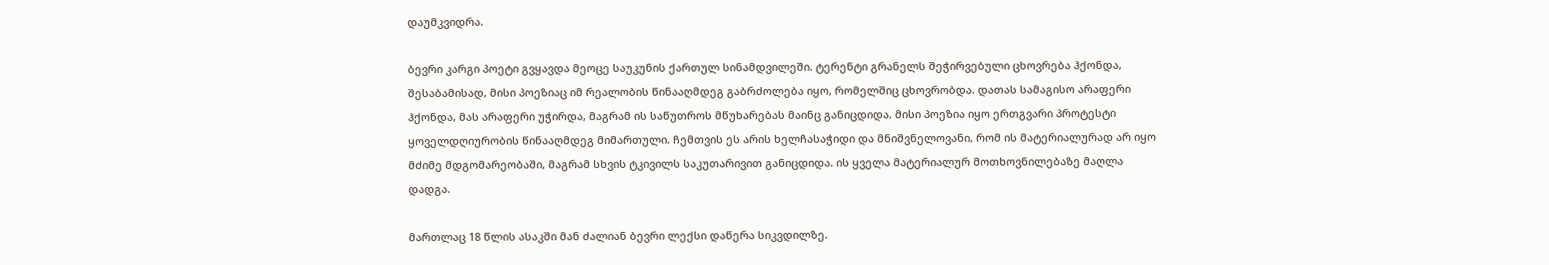დაუმკვიდრა.

ბევრი კარგი პოეტი გვყავდა მეოცე საუკუნის ქართულ სინამდვილეში. ტერენტი გრანელს შეჭირვებული ცხოვრება ჰქონდა, შესაბამისად, მისი პოეზიაც იმ რეალობის წინააღმდეგ გაბრძოლება იყო, რომელშიც ცხოვრობდა. დათას სამაგისო არაფერი ჰქონდა, მას არაფერი უჭირდა, მაგრამ ის საწუთროს მწუხარებას მაინც განიცდიდა. მისი პოეზია იყო ერთგვარი პროტესტი ყოველდღიურობის წინააღმდეგ მიმართული. ჩემთვის ეს არის ხელჩასაჭიდი და მნიშვნელოვანი, რომ ის მატერიალურად არ იყო მძიმე მდგომარეობაში, მაგრამ სხვის ტკივილს საკუთარივით განიცდიდა. ის ყველა მატერიალურ მოთხოვნილებაზე მაღლა დადგა.

მართლაც 18 წლის ასაკში მან ძალიან ბევრი ლექსი დაწერა სიკვდილზე.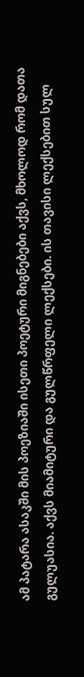ამ პატარა ასაკში მის პოეზიაში ისეთი პოეტური მიგნებები აქვს, მხოლოდ რომ დათა გულუასია. აქვს მიამიტური და გულწრფელი ლექსები. ის თავისი ლექსებით სულ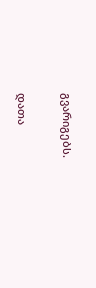გვარიგებს.

დათა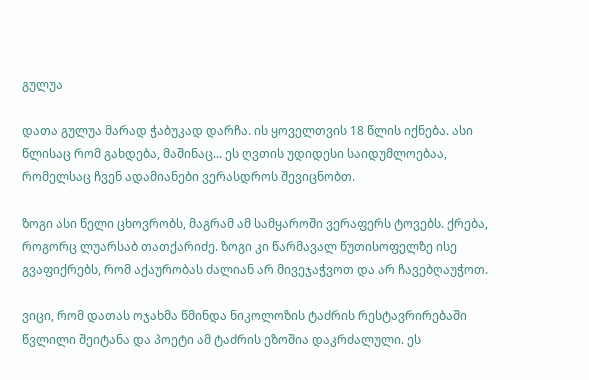გულუა

დათა გულუა მარად ჭაბუკად დარჩა. ის ყოველთვის 18 წლის იქნება. ასი წლისაც რომ გახდება, მაშინაც... ეს ღვთის უდიდესი საიდუმლოებაა, რომელსაც ჩვენ ადამიანები ვერასდროს შევიცნობთ.

ზოგი ასი წელი ცხოვრობს, მაგრამ ამ სამყაროში ვერაფერს ტოვებს. ქრება, როგორც ლუარსაბ თათქარიძე. ზოგი კი წარმავალ წუთისოფელზე ისე გვაფიქრებს, რომ აქაურობას ძალიან არ მივეჯაჭვოთ და არ ჩავებღაუჭოთ.

ვიცი, რომ დათას ოჯახმა წმინდა ნიკოლოზის ტაძრის რესტავრირებაში წვლილი შეიტანა და პოეტი ამ ტაძრის ეზოშია დაკრძალული. ეს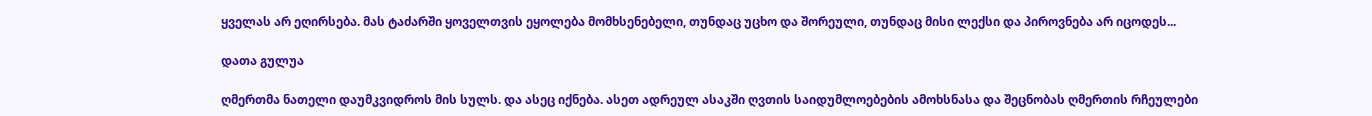ყველას არ ეღირსება. მას ტაძარში ყოველთვის ეყოლება მომხსენებელი, თუნდაც უცხო და შორეული, თუნდაც მისი ლექსი და პიროვნება არ იცოდეს...

დათა გულუა

ღმერთმა ნათელი დაუმკვიდროს მის სულს. და ასეც იქნება. ასეთ ადრეულ ასაკში ღვთის საიდუმლოებების ამოხსნასა და შეცნობას ღმერთის რჩეულები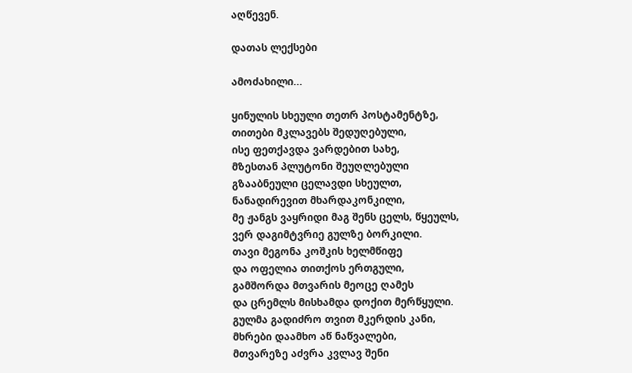აღწევენ.

დათას ლექსები

ამოძახილი...

ყინულის სხეული თეთრ პოსტამენტზე,
თითები მკლავებს შედუღებული,
ისე ფეთქავდა ვარდებით სახე,
მზესთან პლუტონი შეუღლებული
გზააბნეული ცელავდი სხეულთ,
ნანადირევით მხარდაკონკილი,
მე ჟანგს ვაყრიდი მაგ შენს ცელს, წყეულს,
ვერ დაგიმტვრიე გულზე ბორკილი.
თავი მეგონა კოშკის ხელმწიფე
და ოფელია თითქოს ერთგული,
გამშორდა მთვარის მეოცე ღამეს
და ცრემლს მისხამდა დოქით მერწყული.
გულმა გადიძრო თვით მკერდის კანი,
მხრები დაამხო აწ ნაწვალები,
მთვარეზე აძვრა კვლავ შენი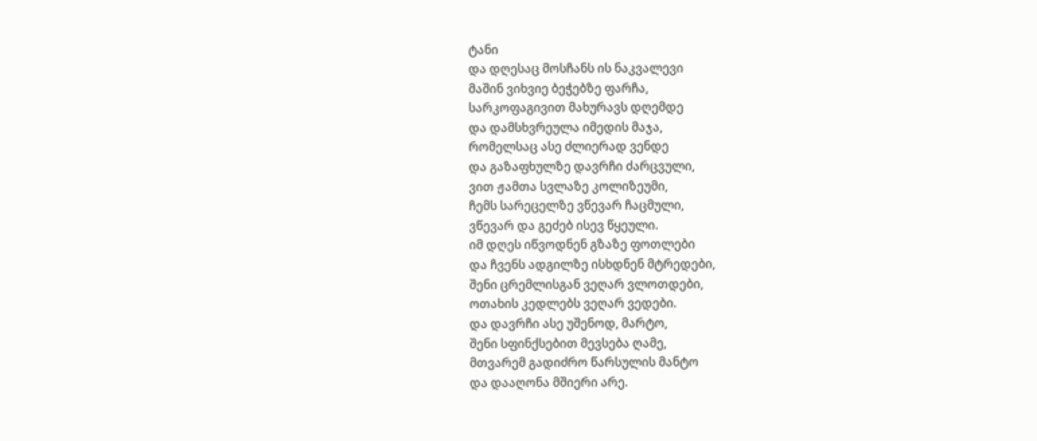ტანი
და დღესაც მოსჩანს ის ნაკვალევი
მაშინ ვიხვიე ბეჭებზე ფარჩა,
სარკოფაგივით მახურავს დღემდე
და დამსხვრეულა იმედის მაჯა,
რომელსაც ასე ძლიერად ვენდე
და გაზაფხულზე დავრჩი ძარცვული,
ვით ჟამთა სვლაზე კოლიზეუმი,
ჩემს სარეცელზე ვწევარ ჩაცმული,
ვწევარ და გეძებ ისევ წყეული.
იმ დღეს იწვოდნენ გზაზე ფოთლები
და ჩვენს ადგილზე ისხდნენ მტრედები,
შენი ცრემლისგან ვეღარ ვლოთდები,
ოთახის კედლებს ვეღარ ვედები.
და დავრჩი ასე უშენოდ, მარტო,
შენი სფინქსებით მევსება ღამე,
მთვარემ გადიძრო წარსულის მანტო
და დააღონა მშიერი არე.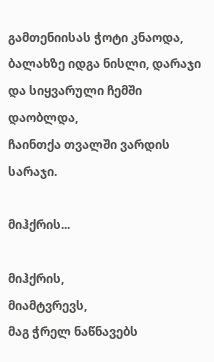გამთენიისას ჭოტი კნაოდა,
ბალახზე იდგა ნისლი, დარაჯი
და სიყვარული ჩემში დაობლდა,
ჩაინთქა თვალში ვარდის სარაჯი.

მიჰქრის...

მიჰქრის,
მიამტვრევს,
მაგ ჭრელ ნაწნავებს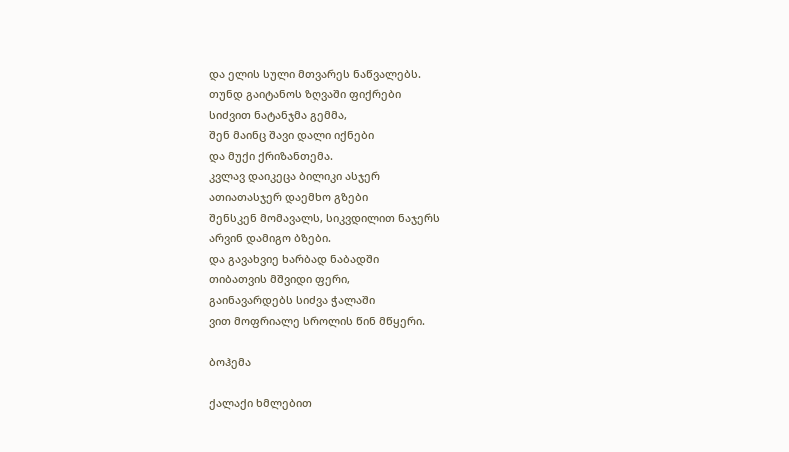და ელის სული მთვარეს ნაწვალებს.
თუნდ გაიტანოს ზღვაში ფიქრები
სიძვით ნატანჯმა გემმა,
შენ მაინც შავი დალი იქნები
და მუქი ქრიზანთემა.
კვლავ დაიკეცა ბილიკი ასჯერ
ათიათასჯერ დაემხო გზები
შენსკენ მომავალს, სიკვდილით ნაჯერს
არვინ დამიგო ბზები.
და გავახვიე ხარბად ნაბადში
თიბათვის მშვიდი ფერი,
გაინავარდებს სიძვა ჭალაში
ვით მოფრიალე სროლის წინ მწყერი.

ბოჰემა

ქალაქი ხმლებით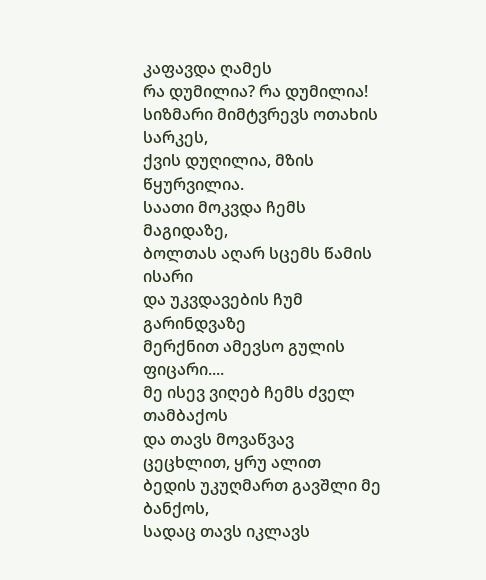კაფავდა ღამეს
რა დუმილია? რა დუმილია!
სიზმარი მიმტვრევს ოთახის სარკეს,
ქვის დუღილია, მზის წყურვილია.
საათი მოკვდა ჩემს მაგიდაზე,
ბოლთას აღარ სცემს წამის ისარი
და უკვდავების ჩუმ გარინდვაზე
მერქნით ამევსო გულის ფიცარი....
მე ისევ ვიღებ ჩემს ძველ თამბაქოს
და თავს მოვაწვავ ცეცხლით, ყრუ ალით
ბედის უკუღმართ გავშლი მე ბანქოს,
სადაც თავს იკლავს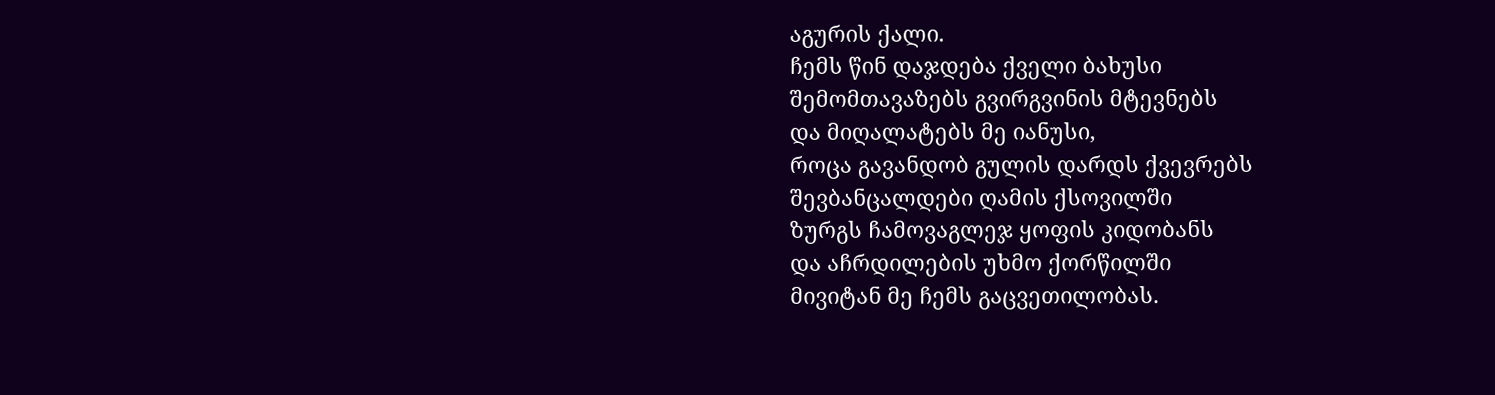აგურის ქალი.
ჩემს წინ დაჯდება ქველი ბახუსი
შემომთავაზებს გვირგვინის მტევნებს
და მიღალატებს მე იანუსი,
როცა გავანდობ გულის დარდს ქვევრებს
შევბანცალდები ღამის ქსოვილში
ზურგს ჩამოვაგლეჯ ყოფის კიდობანს
და აჩრდილების უხმო ქორწილში
მივიტან მე ჩემს გაცვეთილობას.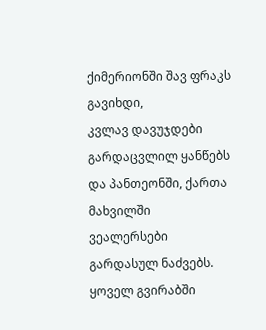ქიმერიონში შავ ფრაკს გავიხდი,
კვლავ დავუჯდები გარდაცვლილ ყანწებს
და პანთეონში, ქართა მახვილში
ვეალერსები გარდასულ ნაძვებს.
ყოველ გვირაბში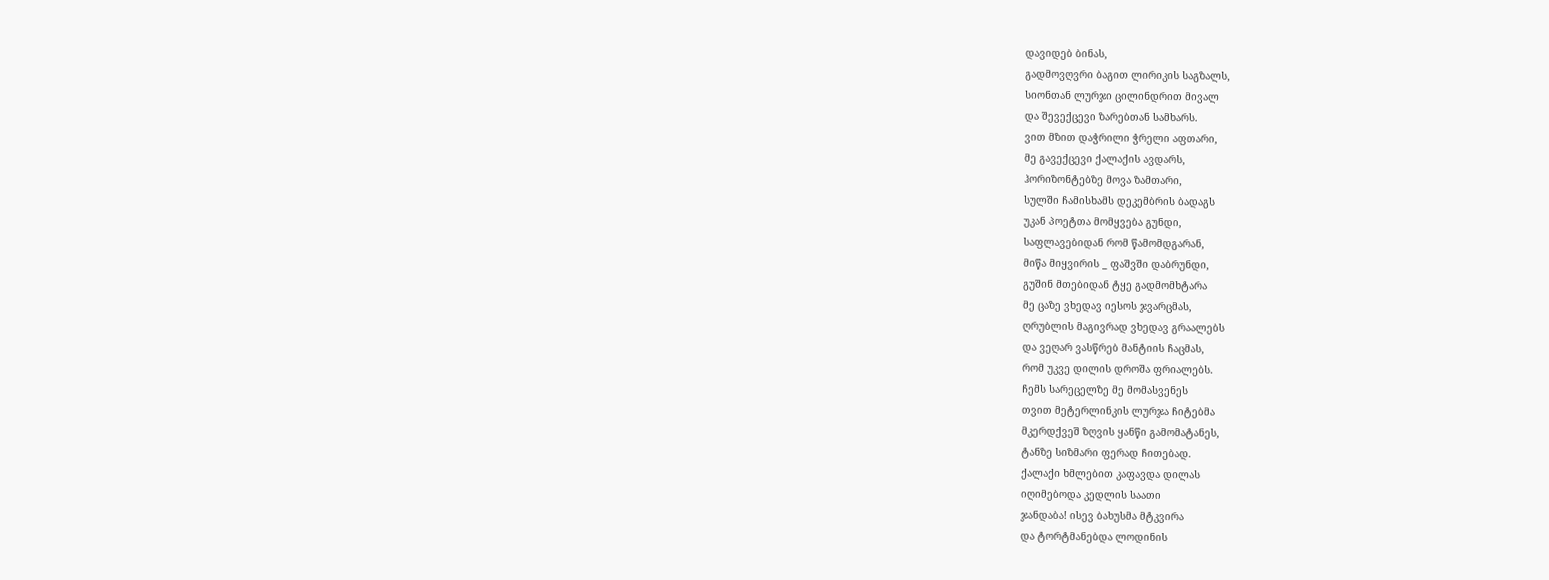დავიდებ ბინას,
გადმოვღვრი ბაგით ლირიკის საგზალს,
სიონთან ლურჯი ცილინდრით მივალ
და შევექცევი ზარებთან სამხარს.
ვით მზით დაჭრილი ჭრელი აფთარი,
მე გავექცევი ქალაქის ავდარს,
ჰორიზონტებზე მოვა ზამთარი,
სულში ჩამისხამს დეკემბრის ბადაგს
უკან პოეტთა მომყვება გუნდი,
საფლავებიდან რომ წამომდგარან,
მიწა მიყვირის _ ფაშვში დაბრუნდი,
გუშინ მთებიდან ტყე გადმომხტარა
მე ცაზე ვხედავ იესოს ჯვარცმას,
ღრუბლის მაგივრად ვხედავ გრაალებს
და ვეღარ ვასწრებ მანტიის ჩაცმას,
რომ უკვე დილის დროშა ფრიალებს.
ჩემს სარეცელზე მე მომასვენეს
თვით მეტერლინკის ლურჯა ჩიტებმა
მკერდქვეშ ზღვის ყანწი გამომატანეს,
ტანზე სიზმარი ფერად ჩითებად.
ქალაქი ხმლებით კაფავდა დილას
იღიმებოდა კედლის საათი
ჯანდაბა! ისევ ბახუსმა მტკვირა
და ტორტმანებდა ლოდინის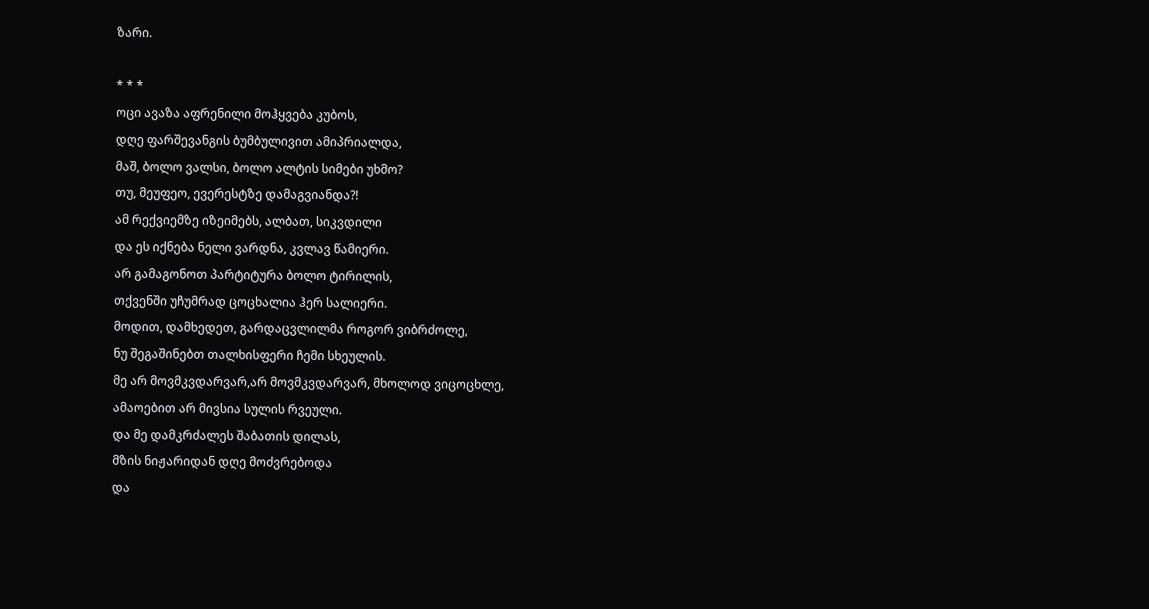ზარი.

* * *
ოცი ავაზა აფრენილი მოჰყვება კუბოს,
დღე ფარშევანგის ბუმბულივით ამიპრიალდა,
მაშ, ბოლო ვალსი, ბოლო ალტის სიმები უხმო?
თუ, მეუფეო, ევერესტზე დამაგვიანდა?!
ამ რექვიემზე იზეიმებს, ალბათ, სიკვდილი
და ეს იქნება ნელი ვარდნა, კვლავ წამიერი.
არ გამაგონოთ პარტიტურა ბოლო ტირილის,
თქვენში უჩუმრად ცოცხალია ჰერ სალიერი.
მოდით, დამხედეთ, გარდაცვლილმა როგორ ვიბრძოლე,
ნუ შეგაშინებთ თალხისფერი ჩემი სხეულის.
მე არ მოვმკვდარვარ,არ მოვმკვდარვარ, მხოლოდ ვიცოცხლე,
ამაოებით არ მივსია სულის რვეული.
და მე დამკრძალეს შაბათის დილას,
მზის ნიჟარიდან დღე მოძვრებოდა
და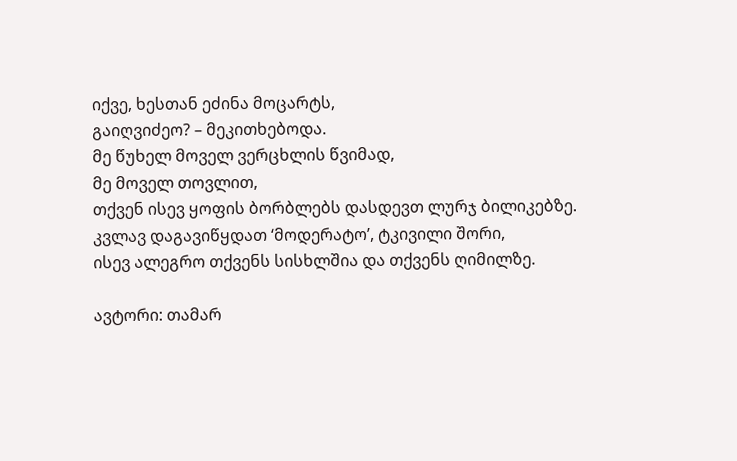იქვე, ხესთან ეძინა მოცარტს,
გაიღვიძეო? – მეკითხებოდა.
მე წუხელ მოველ ვერცხლის წვიმად,
მე მოველ თოვლით,
თქვენ ისევ ყოფის ბორბლებს დასდევთ ლურჯ ბილიკებზე.
კვლავ დაგავიწყდათ ‘მოდერატო’, ტკივილი შორი,
ისევ ალეგრო თქვენს სისხლშია და თქვენს ღიმილზე.

ავტორი: თამარ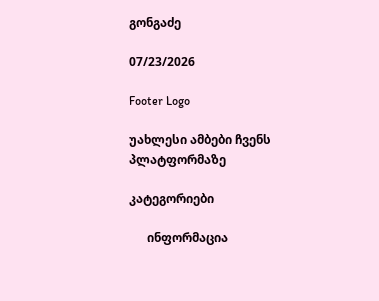გონგაძე

07/23/2026

Footer Logo

უახლესი ამბები ჩვენს
პლატფორმაზე

კატეგორიები

      ინფორმაცია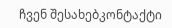ჩვენ შესახებკონტაქტი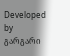Developed by გარგარი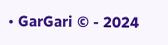• GarGari © - 2024